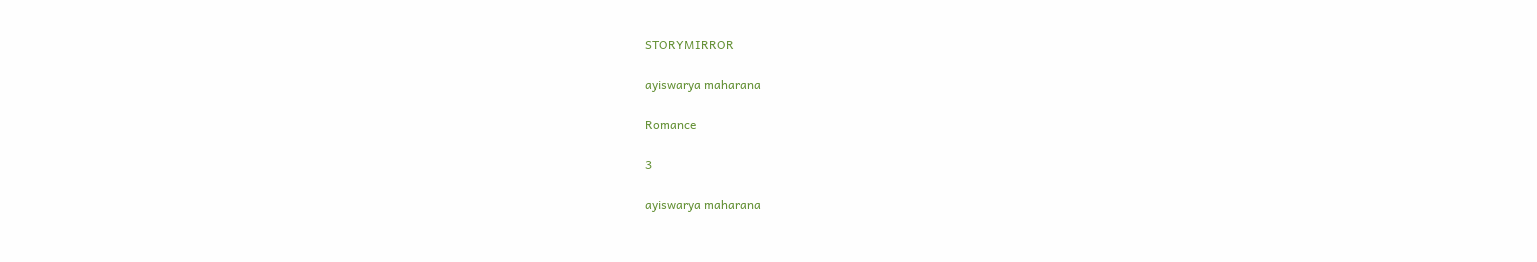STORYMIRROR

ayiswarya maharana

Romance

3

ayiswarya maharana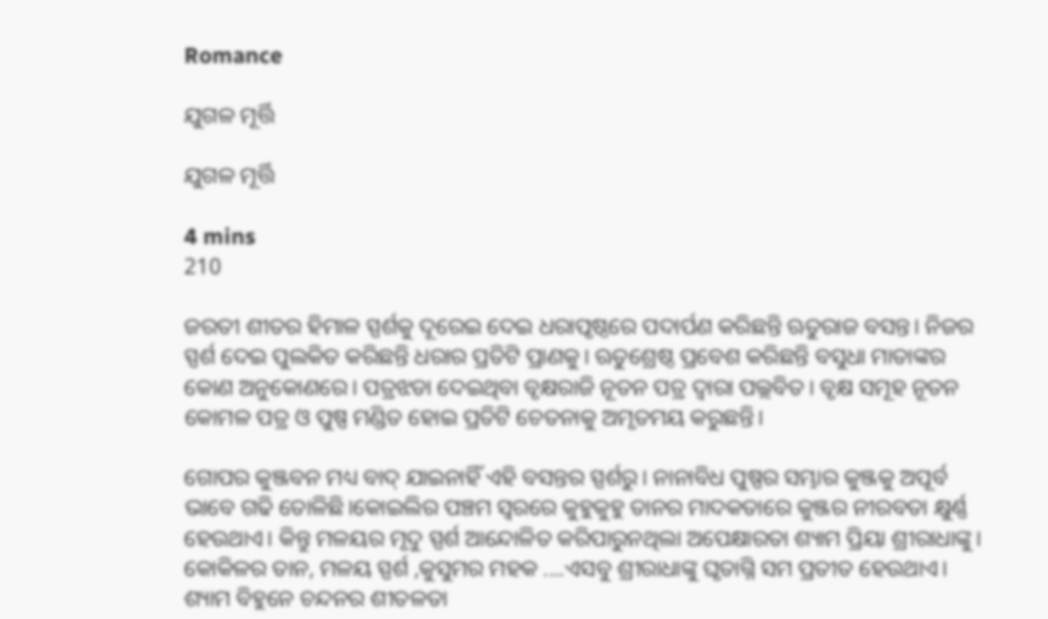Romance

ଯୁଗଳ ମୂର୍ତ୍ତି

ଯୁଗଳ ମୂର୍ତ୍ତି

4 mins
210

ଜରତୀ ଶୀତର ହିମାଳ ସ୍ପର୍ଶକୁ ଦୂରେଇ ଦେଇ ଧରାପୃଷ୍ଠରେ ପଦାର୍ପଣ କରିଛନ୍ତି ଋତୁରାଜ ବସନ୍ତ। ନିଜର ସ୍ପର୍ଶ ଦେଇ ପୁଲକିତ କରିଛନ୍ତି ଧରାର ପ୍ରତିଟି ପ୍ରାଣକୁ। ଋତୁଶ୍ରେଷ୍ଠ ପ୍ରବେଶ କରିଛନ୍ତି ବସୁଧା ମାତାଙ୍କର କୋଣ ଅନୁକୋଣରେ। ପତ୍ରଝଡା ଦେଇଥିବା ବୃକ୍ଷରାଜି ନୂତନ ପତ୍ର ଦ୍ୱାରା ପଲ୍ଲବିତ। ବୃକ୍ଷ ସମୂହ ନୂତନ କୋମଳ ପତ୍ର ଓ ପୁଷ୍ପ ମଣ୍ଡିତ ହୋଇ ପ୍ରତିଟି ଚେତନାକୁ ଅମୃତମୟ କରୁଛନ୍ତି।

ଗୋପର କୁଞ୍ଜବନ ମଧ୍ୟ ବାଦ୍ ଯାଇନାହିଁ ଏହି ବସନ୍ତର ସ୍ପର୍ଶରୁ। ନାନାବିଧ ପୁଷ୍ପର ସମ୍ଭାର କୁଞ୍ଜକୁ ଅପୂର୍ବ ଭାବେ ଗଢି ତୋଳିଛି।କୋଇଲିର ପଞ୍ଚମ ସ୍ୱରରେ କୁହୁକୁହୁ ତାନର ମାଦକତାରେ କୁଞ୍ଜର ନୀରବତା କ୍ଷୁର୍ଣ୍ଣ ହେଉଥାଏ। କିନ୍ତୁ ମଳୟର ମୃଦୁ ସ୍ପର୍ଶ ଆନ୍ଦୋଳିତ କରିପାରୁନଥିଲା ଅପେକ୍ଷାରତା ଶ୍ୟାମ ପ୍ରିୟା ଶ୍ରୀରାଧାଙ୍କୁ। କୋକିଳର ତାନ, ମଳୟ ସ୍ପର୍ଶ ,କୁସୁମର ମହକ ....ଏସବୁ ଶ୍ରୀରାଧାଙ୍କୁ ଘୃତାଗ୍ନି ସମ ପ୍ରତୀତ ହେଉଥାଏ। ଶ୍ୟାମ ବିହୁନେ ଚନ୍ଦନର ଶୀତଳତା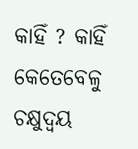କାହିଁ ? କାହିଁ କେତେବେଳୁ ଚକ୍ଷୁଦ୍ୱୟ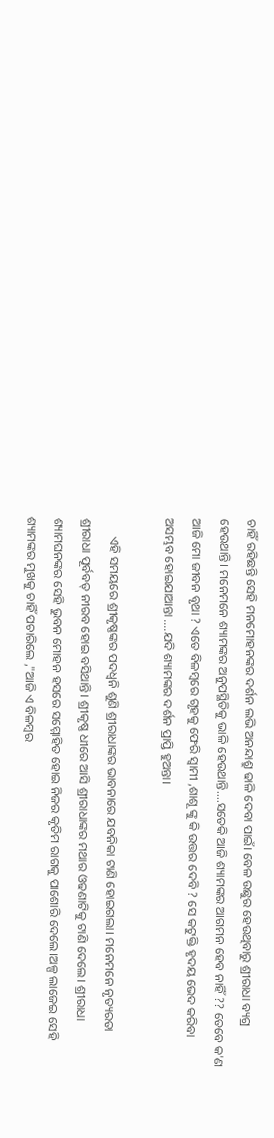ଚାହିଁ ରହିଛନ୍ତି ସେହି ମନମୋହନଙ୍କର ଦର୍ଶନ ଲଭି ଅନନ୍ଦାଶ୍ରୁ ଢାଳି ଦେବା ପାଇଁ। ବେଳ ଉଛୁର ହେଉଥିବାରୁ ଶ୍ରୀରାଧା ବ୍ୟଗ୍ର ହେଉଥାନ୍ତି। ମନେମନେ ଶ୍ୟାମଙ୍କର ଅନୁପସ୍ଥିତିକୁ ଭାଳି ହେଉଥାନ୍ତି....ସତେକି ଆଜି ଶ୍ୟାମଙ୍କର ଆଗମନ ହେବ ନାହିଁ ?? ତେବେ କ'ଣ ଆଜି ମୋ ଜୀବନ ବୃଥା ? ଏତେ ବିଳମ୍ବରେ ଗୃହକୁ ଫେରି ସ୍ୱାମୀ ,ଶାଶୂ ଙ୍କୁ କି ଉତ୍ତର ଦେବି ? ସେ କଟୁକ୍ତି ହୃଦୟ ଭେଦ କରିବା ଅସମ୍ଭବ ହୋଇଯାଆନ୍ତା ....ଯଦି ଶ୍ୟାମଙ୍କର ଦର୍ଶନ ପ୍ରାପ୍ତି ହୁଅନ୍ତା।

      ଏହି ସମୟରେ ଶ୍ରୀକୃଷ୍ଣଙ୍କର ପଦଧ୍ୱନି ଶୁଣି ଶ୍ରୀରାଧାଙ୍କର ଭାବନାରେ ଯବନିକା ଟାଣି ହୋଇଗଲା। ମନେମନେ ନୃତ୍ୟରତା ଶ୍ରୀରାଧା ପୂର୍ବବତ୍ ନୀରବ ହୋଇ ବସିଥାନ୍ତି। ଶ୍ରୀକୃଷ୍ଣ ଧୀରେ ଆସି ଶ୍ରୀରାଧାଙ୍କର ମଥାର ଓଢଣାଟିକୁ ଟାଣି ଦେଲେ। ଶ୍ରୀରାଧା ଶ୍ୟାମଘନଙ୍କର ସେହି ଭୁବନ ମୋହନ ହସରେ ସମ୍ମୋହିତ ହୋଇ ନିଜର କୃତିମ ରାଗକୁ ପାଶୋରି ଦେଲେ।ଅଳ୍ପ ଲାଜେଇ ସେହି ଶ୍ୟାମଙ୍କର ମୁଖକୁ ଚାହିଁ ପଚାରିଲେ ,"ଆଜି ଏ ବିଳମ୍ବର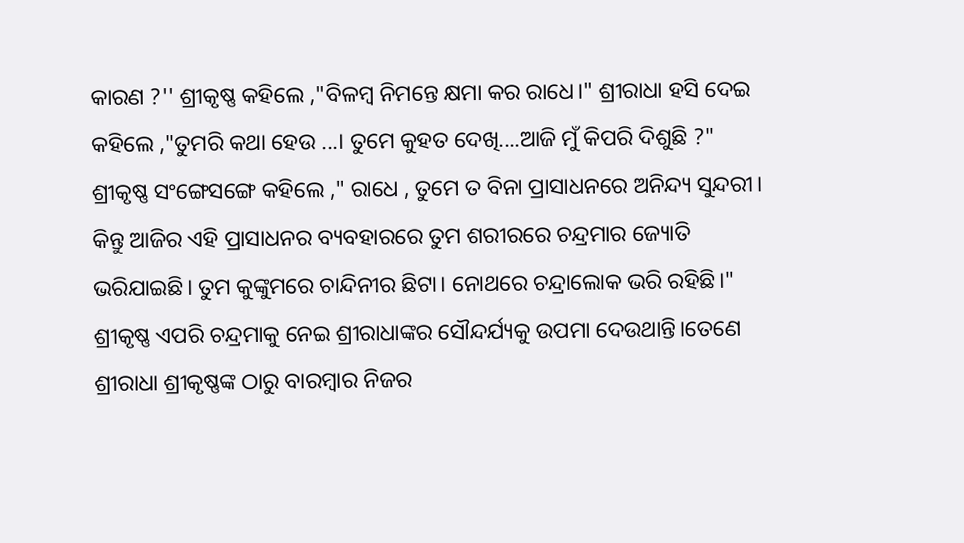କାରଣ ?'' ଶ୍ରୀକୃଷ୍ଣ କହିଲେ ,"ବିଳମ୍ବ ନିମନ୍ତେ କ୍ଷମା କର ରାଧେ।" ଶ୍ରୀରାଧା ହସି ଦେଇ କହିଲେ ,"ତୁମରି କଥା ହେଉ ...। ତୁମେ କୁହତ ଦେଖି....ଆଜି ମୁଁ କିପରି ଦିଶୁଛି ?" ଶ୍ରୀକୃଷ୍ଣ ସଂଙ୍ଗେସଙ୍ଗେ କହିଲେ ," ରାଧେ , ତୁମେ ତ ବିନା ପ୍ରାସାଧନରେ ଅନିନ୍ଦ୍ୟ ସୁନ୍ଦରୀ। କିନ୍ତୁ ଆଜିର ଏହି ପ୍ରାସାଧନର ବ୍ୟବହାରରେ ତୁମ ଶରୀରରେ ଚନ୍ଦ୍ରମାର ଜ୍ୟୋତି ଭରିଯାଇଛି। ତୁମ କୁଙ୍କୁମରେ ଚାନ୍ଦିନୀର ଛିଟା। ନୋଥରେ ଚନ୍ଦ୍ରାଲୋକ ଭରି ରହିଛି।" ଶ୍ରୀକୃଷ୍ଣ ଏପରି ଚନ୍ଦ୍ରମାକୁ ନେଇ ଶ୍ରୀରାଧାଙ୍କର ସୌନ୍ଦର୍ଯ୍ୟକୁ ଉପମା ଦେଉଥାନ୍ତି।ତେଣେ ଶ୍ରୀରାଧା ଶ୍ରୀକୃଷ୍ଣଙ୍କ ଠାରୁ ବାରମ୍ବାର ନିଜର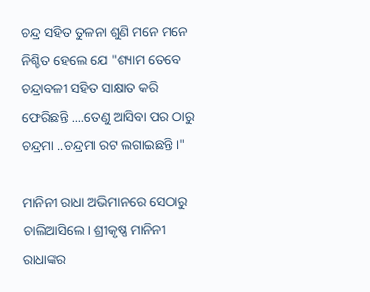ଚନ୍ଦ୍ର ସହିତ ତୁଳନା ଶୁଣି ମନେ ମନେ ନିଶ୍ଚିତ ହେଲେ ଯେ "ଶ୍ୟାମ ତେବେ ଚନ୍ଦ୍ରାବଳୀ ସହିତ ସାକ୍ଷାତ କରି ଫେରିଛନ୍ତି ....ତେଣୁ ଆସିବା ପର ଠାରୁ ଚନ୍ଦ୍ରମା ..ଚନ୍ଦ୍ରମା ରଟ ଲଗାଇଛନ୍ତି।"

ମାନିନୀ ରାଧା ଅଭିମାନରେ ସେଠାରୁ ଚାଲିଆସିଲେ। ଶ୍ରୀକୃଷ୍ଣ ମାନିନୀ ରାଧାଙ୍କର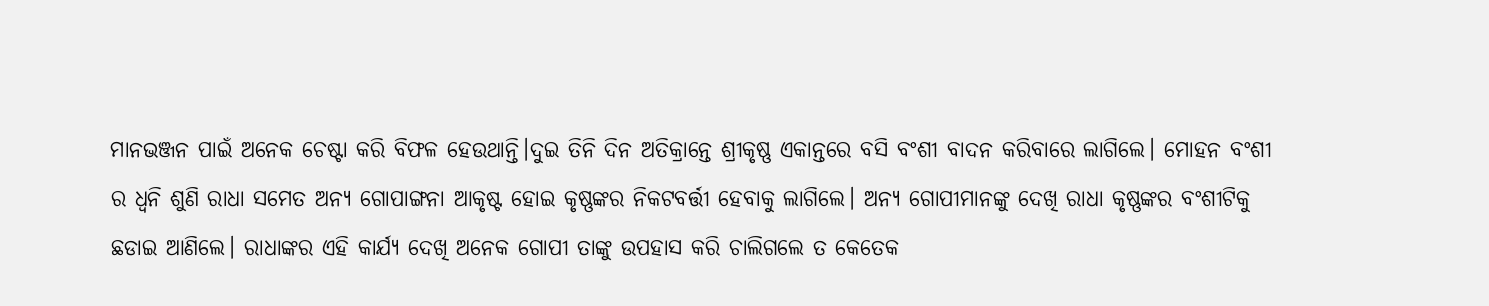ମାନଭଞ୍ଜନ ପାଇଁ ଅନେକ ଚେଷ୍ଟା କରି ବିଫଳ ହେଉଥାନ୍ତି।ଦୁଇ ତିନି ଦିନ ଅତିକ୍ରାନ୍ତେ ଶ୍ରୀକୃଷ୍ଣ ଏକାନ୍ତରେ ବସି ବଂଶୀ ବାଦନ କରିବାରେ ଲାଗିଲେ। ମୋହନ ବଂଶୀ ର ଧ୍ବନି ଶୁଣି ରାଧା ସମେତ ଅନ୍ୟ ଗୋପାଙ୍ଗନା ଆକୃଷ୍ଟ ହୋଇ କୃଷ୍ଣଙ୍କର ନିକଟବର୍ତ୍ତୀ ହେବାକୁ ଲାଗିଲେ। ଅନ୍ୟ ଗୋପୀମାନଙ୍କୁ ଦେଖି ରାଧା କୃଷ୍ଣଙ୍କର ବଂଶୀଟିକୁ ଛଡାଇ ଆଣିଲେ। ରାଧାଙ୍କର ଏହି କାର୍ଯ୍ୟ ଦେଖି ଅନେକ ଗୋପୀ ତାଙ୍କୁ ଉପହାସ କରି ଚାଲିଗଲେ ତ କେତେକ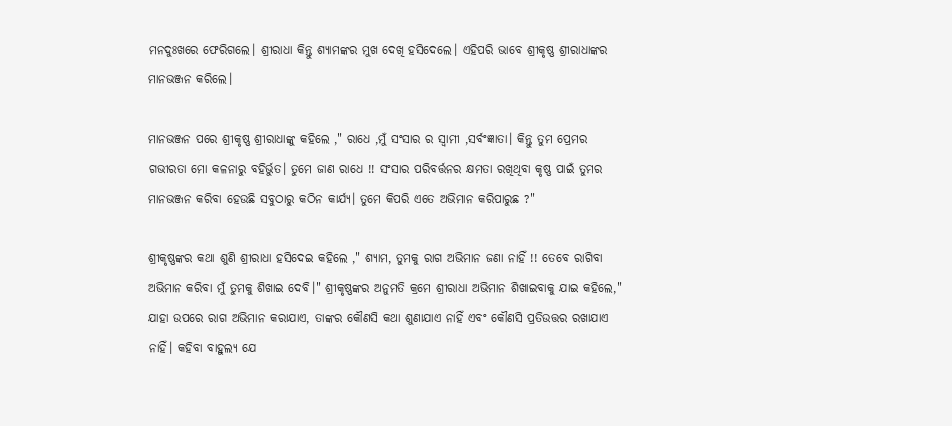ମନଦୁଃଖରେ ଫେରିଗଲେ। ଶ୍ରୀରାଧା କିନ୍ତୁ ଶ୍ୟାମଙ୍କର ମୁଖ ଦେଖି ହସିଦେଲେ। ଏହିପରି ଭାବେ ଶ୍ରୀକୃଷ୍ଣ ଶ୍ରୀରାଧାଙ୍କର ମାନଭଞ୍ଜନ କରିଲେ।

ମାନଭଞ୍ଜନ ପରେ ଶ୍ରୀକୃଷ୍ଣ ଶ୍ରୀରାଧାଙ୍କୁ କହିଲେ ," ରାଧେ ,ମୁଁ ସଂସାର ର ସ୍ୱାମୀ ,ସର୍ବଂଜ୍ଞାତା। କିନ୍ତୁ ତୁମ ପ୍ରେମର ଗଭୀରତା ମୋ କଳନାରୁ ବହିର୍ଭୁତ। ତୁମେ ଜାଣ ରାଧେ !! ସଂସାର ପରିବର୍ତ୍ତନର କ୍ଷମତା ରଖିଥିବା କୃଷ୍ଣ ପାଇଁ ତୁମର ମାନଭଞ୍ଜନ କରିବା ହେଉଛି ସବୁଠାରୁ କଠିନ କାର୍ଯ୍ୟ। ତୁମେ କିପରି ଏତେ ଅଭିମାନ କରିପାରୁଛ ?"

ଶ୍ରୀକୃଷ୍ଣଙ୍କର କଥା ଶୁଣି ଶ୍ରୀରାଧା ହସିଦେଇ କହିଲେ ," ଶ୍ୟାମ, ତୁମକୁ ରାଗ ଅଭିମାନ ଜଣା ନାହିଁ !! ତେବେ ରାଗିବା ଅଭିମାନ କରିବା ମୁଁ ତୁମକୁ ଶିଖାଇ ଦେବି।" ଶ୍ରୀକୃଷ୍ଣଙ୍କର ଅନୁମତି କ୍ରମେ ଶ୍ରୀରାଧା ଅଭିମାନ ଶିଖାଇବାକୁ ଯାଇ କହିଲେ," ଯାହା ଉପରେ ରାଗ ଅଭିମାନ କରାଯାଏ, ତାଙ୍କର କୌଣସି କଥା ଶୁଣାଯାଏ ନାହିଁ ଏବଂ କୌଣସି ପ୍ରତିଉତ୍ତର ରଖାଯାଏ ନାହିଁ। କହିବା ବାହୁଲ୍ୟ ଯେ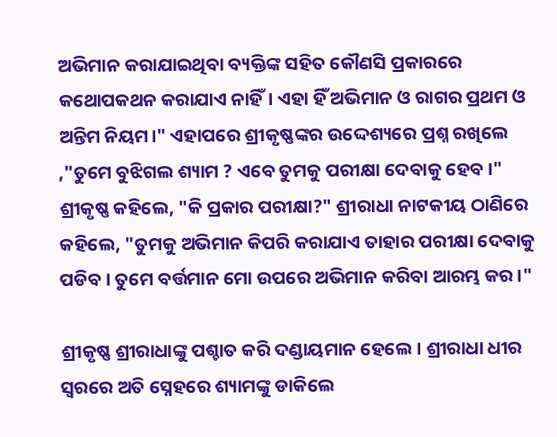ଅଭିମାନ କରାଯାଇଥିବା ବ୍ୟକ୍ତିଙ୍କ ସହିତ କୌଣସି ପ୍ରକାରରେ କଥୋପକଥନ କରାଯାଏ ନାହିଁ। ଏହା ହିଁ ଅଭିମାନ ଓ ରାଗର ପ୍ରଥମ ଓ ଅନ୍ତିମ ନିୟମ।" ଏହାପରେ ଶ୍ରୀକୃଷ୍ଣଙ୍କର ଉଦ୍ଦେଶ୍ୟରେ ପ୍ରଶ୍ନ ରଖିଲେ ,"ତୁମେ ବୁଝିଗଲ ଶ୍ୟାମ ? ଏବେ ତୁମକୁ ପରୀକ୍ଷା ଦେବାକୁ ହେବ।" ଶ୍ରୀକୃଷ୍ଣ କହିଲେ, "କି ପ୍ରକାର ପରୀକ୍ଷା?" ଶ୍ରୀରାଧା ନାଟକୀୟ ଠାଣିରେ କହିଲେ, "ତୁମକୁ ଅଭିମାନ କିପରି କରାଯାଏ ତାହାର ପରୀକ୍ଷା ଦେବାକୁ ପଡିବ। ତୁମେ ବର୍ତ୍ତମାନ ମୋ ଉପରେ ଅଭିମାନ କରିବା ଆରମ୍ଭ କର।"

ଶ୍ରୀକୃଷ୍ଣ ଶ୍ରୀରାଧାଙ୍କୁ ପଶ୍ଚାତ କରି ଦଣ୍ଡାୟମାନ ହେଲେ। ଶ୍ରୀରାଧା ଧୀର ସ୍ୱରରେ ଅତି ସ୍ନେହରେ ଶ୍ୟାମଙ୍କୁ ଡାକିଲେ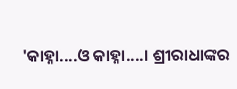'କାହ୍ନା....ଓ କାହ୍ନା....। ଶ୍ରୀରାଧାଙ୍କର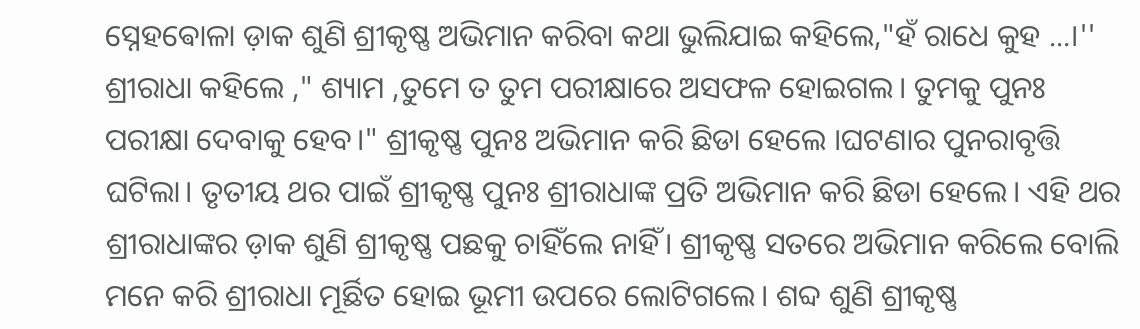ସ୍ନେହଵୋଳା ଡ଼ାକ ଶୁଣି ଶ୍ରୀକୃଷ୍ଣ ଅଭିମାନ କରିବା କଥା ଭୁଲିଯାଇ କହିଲେ,"ହଁ ରାଧେ କୁହ ...।'' ଶ୍ରୀରାଧା କହିଲେ ," ଶ୍ୟାମ ,ତୁମେ ତ ତୁମ ପରୀକ୍ଷାରେ ଅସଫଳ ହୋଇଗଲ। ତୁମକୁ ପୁନଃ ପରୀକ୍ଷା ଦେବାକୁ ହେବ।" ଶ୍ରୀକୃଷ୍ଣ ପୁନଃ ଅଭିମାନ କରି ଛିଡା ହେଲେ ।ଘଟଣାର ପୁନରାବୃତ୍ତି ଘଟିଲା। ତୃତୀୟ ଥର ପାଇଁ ଶ୍ରୀକୃଷ୍ଣ ପୁନଃ ଶ୍ରୀରାଧାଙ୍କ ପ୍ରତି ଅଭିମାନ କରି ଛିଡା ହେଲେ। ଏହି ଥର ଶ୍ରୀରାଧାଙ୍କର ଡ଼ାକ ଶୁଣି ଶ୍ରୀକୃଷ୍ଣ ପଛକୁ ଚାହିଁଲେ ନାହିଁ। ଶ୍ରୀକୃଷ୍ଣ ସତରେ ଅଭିମାନ କରିଲେ ବୋଲି ମନେ କରି ଶ୍ରୀରାଧା ମୂର୍ଛିତ ହୋଇ ଭୂମୀ ଉପରେ ଲୋଟିଗଲେ। ଶବ୍ଦ ଶୁଣି ଶ୍ରୀକୃଷ୍ଣ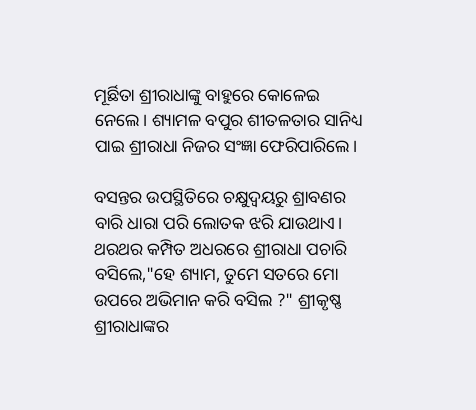ମୂର୍ଛିତା ଶ୍ରୀରାଧାଙ୍କୁ ବାହୁରେ କୋଳେଇ ନେଲେ। ଶ୍ୟାମଳ ବପୁର ଶୀତଳତାର ସାନିଧ୍ୟ ପାଇ ଶ୍ରୀରାଧା ନିଜର ସଂଜ୍ଞା ଫେରିପାରିଲେ।

ବସନ୍ତର ଉପସ୍ଥିତିରେ ଚକ୍ଷୁଦ୍ୱୟରୁ ଶ୍ରାବଣର ବାରି ଧାରା ପରି ଲୋତକ ଝରି ଯାଉଥାଏ। ଥରଥର କମ୍ପିତ ଅଧରରେ ଶ୍ରୀରାଧା ପଚାରି ବସିଲେ,"ହେ ଶ୍ୟାମ, ତୁମେ ସତରେ ମୋ ଉପରେ ଅଭିମାନ କରି ବସିଲ ?" ଶ୍ରୀକୃଷ୍ଣ ଶ୍ରୀରାଧାଙ୍କର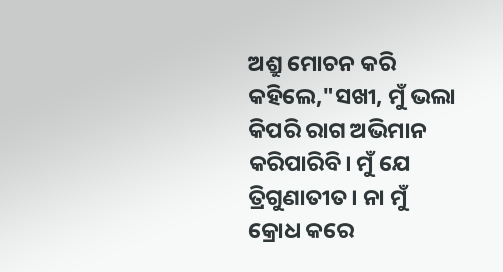ଅଶ୍ରୁ ମୋଚନ କରି କହିଲେ,"ସଖୀ, ମୁଁ ଭଲା କିପରି ରାଗ ଅଭିମାନ କରିପାରିବି। ମୁଁ ଯେ ତ୍ରିଗୁଣାତୀତ। ନା ମୁଁ କ୍ରୋଧ କରେ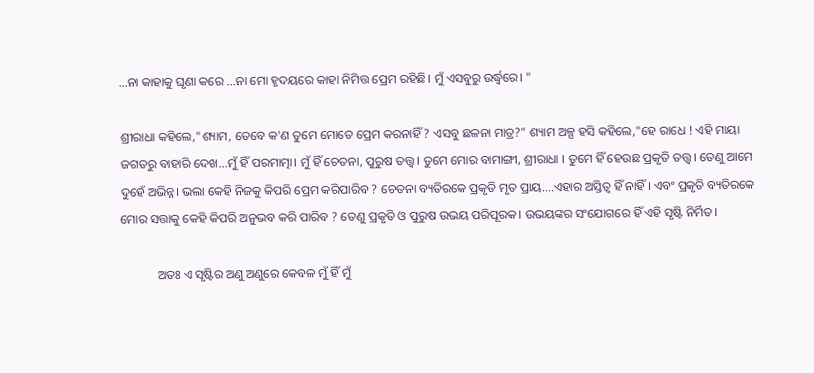...ନା କାହାକୁ ଘୃଣା କରେ ...ନା ମୋ ହୃଦୟରେ କାହା ନିମିତ୍ତ ପ୍ରେମ ରହିଛି। ମୁଁ ଏସବୁରୁ ଉର୍ଦ୍ଧ୍ୱରେ। "

ଶ୍ରୀରାଧା କହିଲେ,"ଶ୍ୟାମ, ତେବେ କ'ଣ ତୁମେ ମୋତେ ପ୍ରେମ କରନାହିଁ ? ଏସବୁ ଛଳନା ମାତ୍ର?" ଶ୍ୟାମ ଅଳ୍ପ ହସି କହିଲେ,"ହେ ରାଧେ ! ଏହି ମାୟା ଜଗତରୁ ବାହାରି ଦେଖ...ମୁଁ ହିଁ ପରମାତ୍ମା। ମୁଁ ହିଁ ଚେତନା, ପୁରୁଷ ତତ୍ତ୍ୱ । ତୁମେ ମୋର ବାମାଙ୍ଗୀ, ଶ୍ରୀରାଧା । ତୁମେ ହିଁ ହେଉଛ ପ୍ରକୃତି ତତ୍ତ୍ୱ। ତେଣୁ ଆମେ ଦୁହେଁ ଅଭିନ୍ନ। ଭଲା କେହି ନିଜକୁ କିପରି ପ୍ରେମ କରିପାରିବ ? ଚେତନା ବ୍ୟତିରକେ ପ୍ରକୃତି ମୃତ ପ୍ରାୟ....ଏହାର ଅସ୍ତିତ୍ବ ହିଁ ନାହିଁ । ଏବଂ ପ୍ରକୃତି ବ୍ୟତିରକେ ମୋର ସତ୍ତାକୁ କେହି କିପରି ଅନୁଭବ କରି ପାରିବ ? ତେଣୁ ପ୍ରକୃତି ଓ ପୁରୁଷ ଉଭୟ ପରିପୂରକ। ଉଭୟଙ୍କର ସଂଯୋଗରେ ହିଁ ଏହି ସୃଷ୍ଟି ନିର୍ମିତ।

            ଅତଃ ଏ ସୃଷ୍ଟିର ଅଣୁ ଅଣୁରେ କେବଳ ମୁଁ ହିଁ ମୁଁ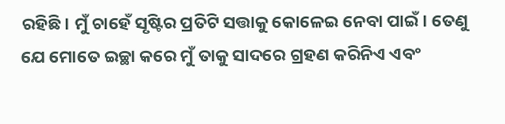ରହିଛି। ମୁଁ ଚାହେଁ ସୃଷ୍ଟିର ପ୍ରତିଟି ସତ୍ତାକୁ କୋଳେଇ ନେବା ପାଇଁ। ତେଣୁ ଯେ ମୋତେ ଇଚ୍ଛା କରେ ମୁଁ ତାକୁ ସାଦରେ ଗ୍ରହଣ କରିନିଏ ଏବଂ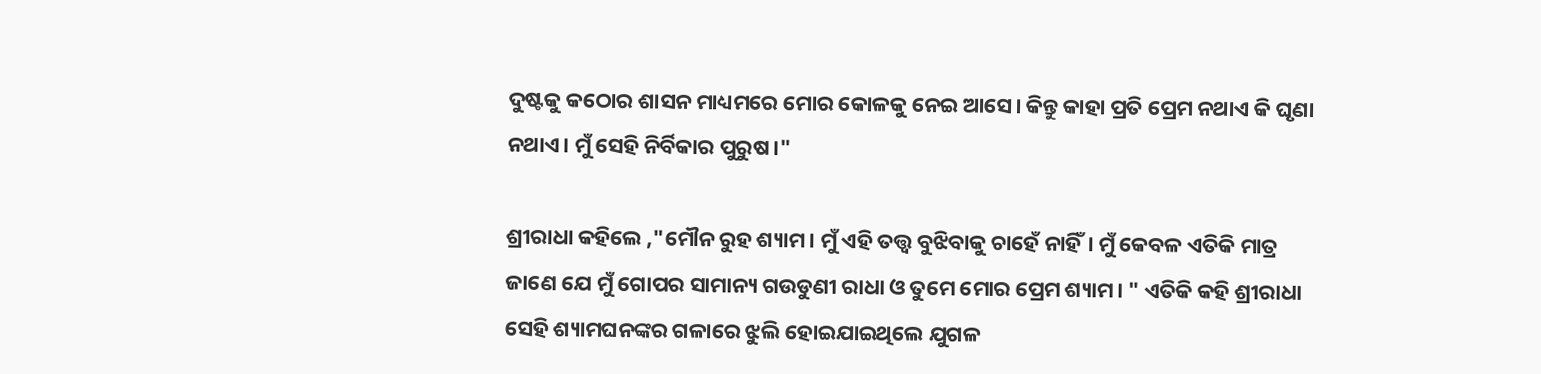ଦୁଷ୍ଟକୁ କଠୋର ଶାସନ ମାଧ୍ୟମରେ ମୋର କୋଳକୁ ନେଇ ଆସେ। କିନ୍ତୁ କାହା ପ୍ରତି ପ୍ରେମ ନଥାଏ କି ଘୃଣା ନଥାଏ। ମୁଁ ସେହି ନିର୍ବିକାର ପୁରୁଷ।"

ଶ୍ରୀରାଧା କହିଲେ ,"ମୌନ ରୁହ ଶ୍ୟାମ। ମୁଁ ଏହି ତତ୍ତ୍ୱ ବୁଝିବାକୁ ଚାହେଁ ନାହିଁ। ମୁଁ କେବଳ ଏତିକି ମାତ୍ର ଜାଣେ ଯେ ମୁଁ ଗୋପର ସାମାନ୍ୟ ଗଉଡୁଣୀ ରାଧା ଓ ତୁମେ ମୋର ପ୍ରେମ ଶ୍ୟାମ। " ଏତିକି କହି ଶ୍ରୀରାଧା ସେହି ଶ୍ୟାମଘନଙ୍କର ଗଳାରେ ଝୁଲି ହୋଇଯାଇଥିଲେ ଯୁଗଳ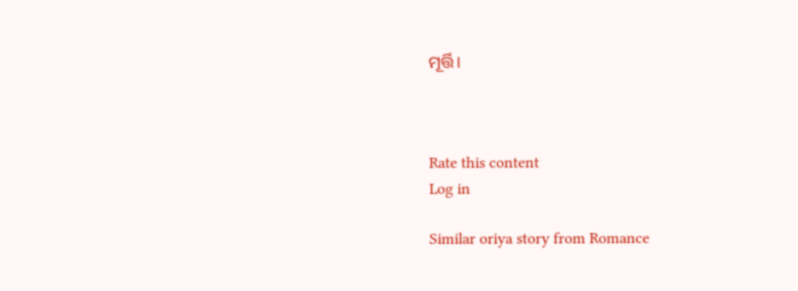ମୂର୍ତ୍ତି।



Rate this content
Log in

Similar oriya story from Romance